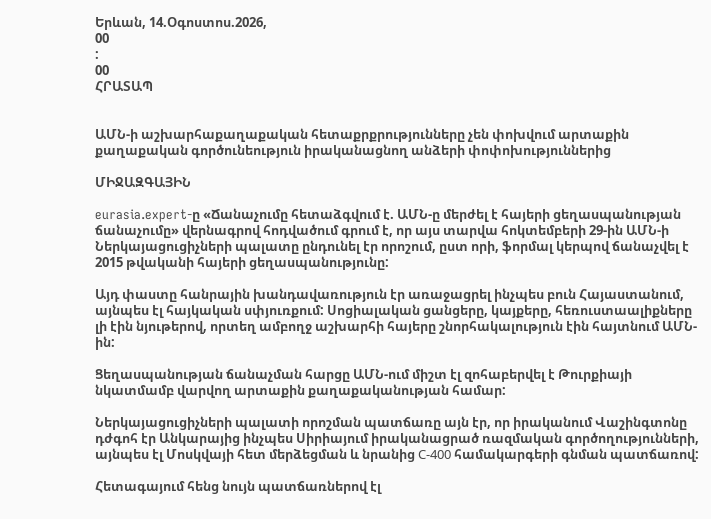Երևան, 14.Օգոստոս.2026,
00
:
00
ՀՐԱՏԱՊ


ԱՄՆ-ի աշխարհաքաղաքական հետաքրքրությունները չեն փոխվում արտաքին քաղաքական գործունեություն իրականացնող անձերի փոփոխություններից

ՄԻՋԱԶԳԱՅԻՆ

eurasia.expert-ը «Ճանաչումը հետաձգվում է. ԱՄՆ-ը մերժել է հայերի ցեղասպանության ճանաչումը» վերնագրով հոդվածում գրում է, որ այս տարվա հոկտեմբերի 29-ին ԱՄՆ-ի Ներկայացուցիչների պալատը ընդունել էր որոշում, ըստ որի, ֆորմալ կերպով ճանաչվել է 2015 թվականի հայերի ցեղասպանությունը:

Այդ փաստը հանրային խանդավառություն էր առաջացրել ինչպես բուն Հայաստանում, այնպես էլ հայկական սփյուռքում: Սոցիալական ցանցերը, կայքերը, հեռուստաալիքները լի էին նյութերով, որտեղ ամբողջ աշխարհի հայերը շնորհակալություն էին հայտնում ԱՄՆ-ին:

Ցեղասպանության ճանաչման հարցը ԱՄՆ-ում միշտ էլ զոհաբերվել է Թուրքիայի նկատմամբ վարվող արտաքին քաղաքականության համար:

Ներկայացուցիչների պալատի որոշման պատճառը այն էր, որ իրականում Վաշինգտոնը դժգոհ էր Անկարայից ինչպես Սիրիայում իրականացրած ռազմական գործողությունների, այնպես էլ Մոսկվայի հետ մերձեցման և նրանից С-400 համակարգերի գնման պատճառով:

Հետագայում հենց նույն պատճառներով էլ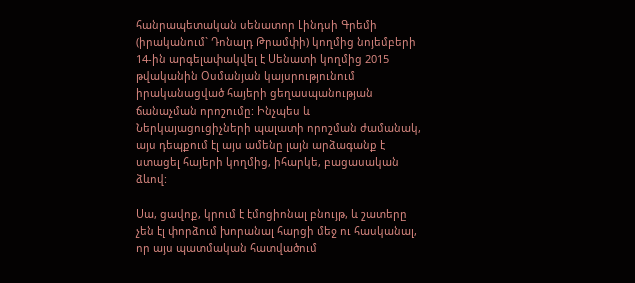հանրապետական սենատոր Լինդսի Գրեմի (իրականում` Դոնալդ Թրամփի) կողմից նոյեմբերի 14-ին արգելափակվել է Սենատի կողմից 2015 թվականին Օսմանյան կայսրությունում իրականացված հայերի ցեղասպանության ճանաչման որոշումը: Ինչպես և Ներկայացուցիչների պալատի որոշման ժամանակ, այս դեպքում էլ այս ամենը լայն արձագանք է ստացել հայերի կողմից, իհարկե, բացասական ձևով:

Սա, ցավոք, կրում է էմոցիոնալ բնույթ, և շատերը չեն էլ փորձում խորանալ հարցի մեջ ու հասկանալ, որ այս պատմական հատվածում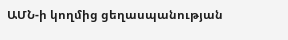ԱՄՆ-ի կողմից ցեղասպանության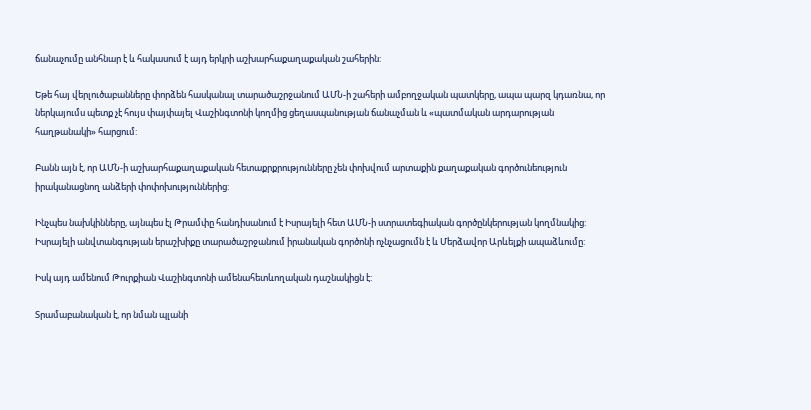ճանաչումը անհնար է և հակասում է այդ երկրի աշխարհաքաղաքական շահերին:

Եթե հայ վերլուծաբանները փորձեն հասկանալ տարածաշրջանում ԱՄՆ-ի շահերի ամբողջական պատկերը, ապա պարզ կդառնա, որ ներկայումս պետք չէ հույս փայփայել Վաշինգտոնի կողմից ցեղասպանության ճանաչման և «պատմական արդարության հաղթանակի» հարցում:

Բանն այն է, որ ԱՄՆ-ի աշխարհաքաղաքական հետաքրքրությունները չեն փոխվում արտաքին քաղաքական գործունեություն իրականացնող անձերի փոփոխություններից:

Ինչպես նախկինները, այնպես էլ Թրամփը հանդիսանում է Իսրայելի հետ ԱՄՆ-ի ստրատեգիական գործընկերության կողմնակից: Իսրայելի անվտանգության երաշխիքը տարածաշրջանում իրանական գործոնի ոչնչացումն է և Մերձավոր Արևելքի ապաձևումը:

Իսկ այդ ամենում Թուրքիան Վաշինգտոնի ամենահետևողական դաշնակիցն է:

Տրամաբանական է, որ նման պլանի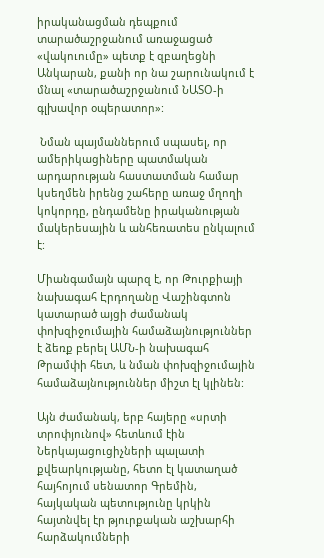իրականացման դեպքում տարածաշրջանում առաջացած «վակուումը» պետք է զբաղեցնի Անկարան, քանի որ նա շարունակում է մնալ «տարածաշրջանում ՆԱՏՕ-ի գլխավոր օպերատոր»:

 Նման պայմաններում սպասել, որ ամերիկացիները պատմական արդարության հաստատման համար կսեղմեն իրենց շահերը առաջ մղողի կոկորդը, ընդամենը իրականության մակերեսային և անհեռատես ընկալում է:

Միանգամայն պարզ է, որ Թուրքիայի նախագահ Էրդողանը Վաշինգտոն կատարած այցի ժամանակ փոխզիջումային համաձայնություններ է ձեռք բերել ԱՄՆ-ի նախագահ Թրամփի հետ, և նման փոխզիջումային համաձայնություններ միշտ էլ կլինեն:

Այն ժամանակ, երբ հայերը «սրտի տրոփյունով» հետևում էին Ներկայացուցիչների պալատի քվեարկությանը, հետո էլ կատաղած հայհոյում սենատոր Գրեմին, հայկական պետությունը կրկին հայտնվել էր թյուրքական աշխարհի հարձակումների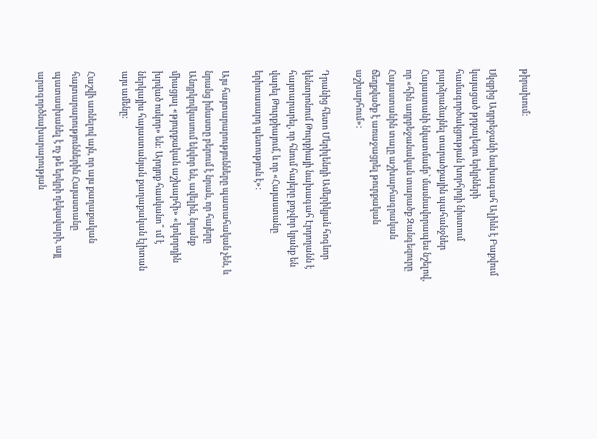թիրախում:

Սկզբից Ադրբեջանի նախագահ Ալիևն է Բաքվում կայացած թրքալեզու երկրների համագործակցության խորհրդի նիստում բարձրաձայնել տարածքային պահանջներ Հայաստանի նկատմամբ՝ մասնավորապես նշելով, որ «հին ադրբեջանական տարածք Զանգեզուրը Հայաստանին տալը աշխարհագրական ճեղքվածք է առաջացրել թուրքական աշխարհում»:

Դրանից հետո Մերիլենդի Ամերիկյան հոգևոր կենտրոնում Թուրքիայի նախագահ Էրդողանն է հայտարարել, որ հնում հայերը քոչվոր կյանք են վարել Թուրքիայում, և որ «Հայաստանը երիտասարդ պետություն է»:

Այս հայտարարությունները պատահական չեն, և նրանց իմաստը բերում է նրան, որ հայերը Անդրկովկասում եկվոր են, ավելին, նրանք միացյալ «թյուրքական աշխարհի» «կոկորդին խրված ոսկոր» են: Արդյոք հասկանո՞ ւմ է ներկայիս հայաստանյան քաղաքական էլիտան այս ամենը:

Հաշվի առնելով այն, որ այս քաղաքական հայտարարություններին Հայաստանը պատասխանել է ոչ թե երկրի ղեկավարի, այլ արտգործնախարարության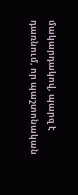մակարդակով, պարզ է դառնում, որ պաշտոնական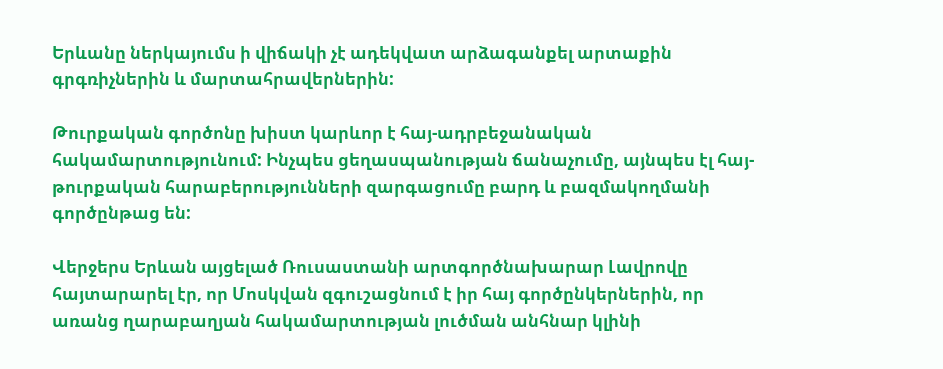Երևանը ներկայումս ի վիճակի չէ ադեկվատ արձագանքել արտաքին գրգռիչներին և մարտահրավերներին:

Թուրքական գործոնը խիստ կարևոր է հայ-ադրբեջանական հակամարտությունում: Ինչպես ցեղասպանության ճանաչումը, այնպես էլ հայ-թուրքական հարաբերությունների զարգացումը բարդ և բազմակողմանի գործընթաց են:

Վերջերս Երևան այցելած Ռուսաստանի արտգործնախարար Լավրովը հայտարարել էր, որ Մոսկվան զգուշացնում է իր հայ գործընկերներին, որ առանց ղարաբաղյան հակամարտության լուծման անհնար կլինի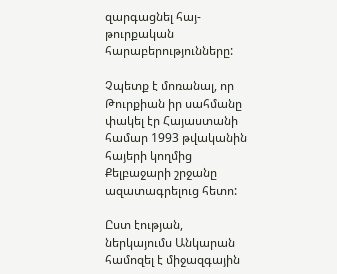զարգացնել հայ-թուրքական հարաբերությունները:

Չպետք է մոռանալ, որ Թուրքիան իր սահմանը փակել էր Հայաստանի համար 1993 թվականին հայերի կողմից Քելբաջարի շրջանը ազատագրելուց հետո:

Ըստ էության, ներկայումս Անկարան համոզել է միջազգային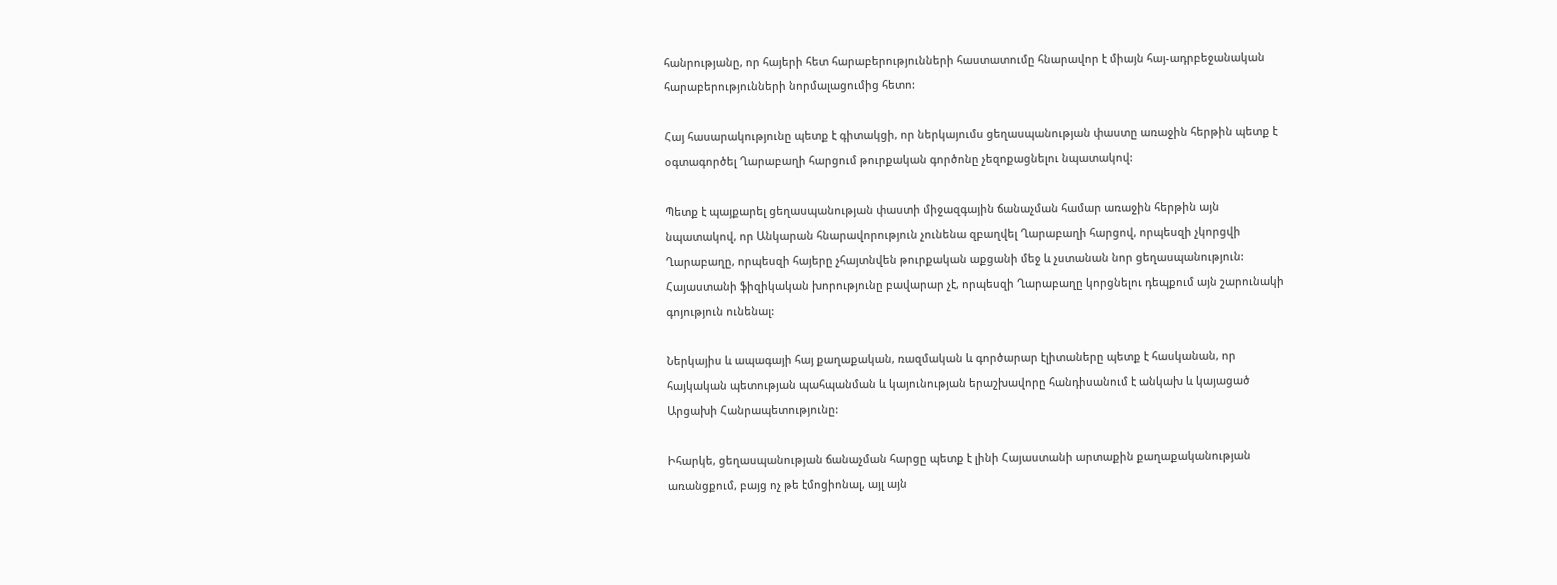հանրությանը, որ հայերի հետ հարաբերությունների հաստատումը հնարավոր է միայն հայ-ադրբեջանական հարաբերությունների նորմալացումից հետո:

Հայ հասարակությունը պետք է գիտակցի, որ ներկայումս ցեղասպանության փաստը առաջին հերթին պետք է օգտագործել Ղարաբաղի հարցում թուրքական գործոնը չեզոքացնելու նպատակով:

Պետք է պայքարել ցեղասպանության փաստի միջազգային ճանաչման համար առաջին հերթին այն նպատակով, որ Անկարան հնարավորություն չունենա զբաղվել Ղարաբաղի հարցով, որպեսզի չկորցվի Ղարաբաղը, որպեսզի հայերը չհայտնվեն թուրքական աքցանի մեջ և չստանան նոր ցեղասպանություն: Հայաստանի ֆիզիկական խորությունը բավարար չէ, որպեսզի Ղարաբաղը կորցնելու դեպքում այն շարունակի գոյություն ունենալ:

Ներկայիս և ապագայի հայ քաղաքական, ռազմական և գործարար էլիտաները պետք է հասկանան, որ հայկական պետության պահպանման և կայունության երաշխավորը հանդիսանում է անկախ և կայացած Արցախի Հանրապետությունը:

Իհարկե, ցեղասպանության ճանաչման հարցը պետք է լինի Հայաստանի արտաքին քաղաքականության առանցքում, բայց ոչ թե էմոցիոնալ, այլ այն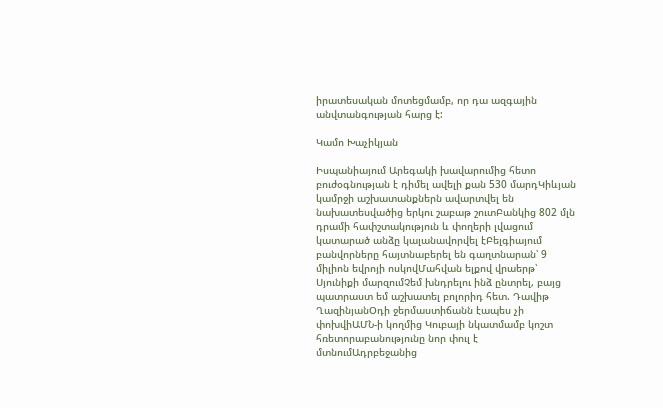իրատեսական մոտեցմամբ, որ դա ազգային անվտանգության հարց է:

Կամո Խաչիկյան

Իսպանիայում Արեգակի խավարումից հետո բուժօգնության է դիմել ավելի քան 530 մարդԿիևյան կամրջի աշխատանքներն ավարտվել են նախատեսվածից երկու շաբաթ շուտԲանկից 802 մլն դրամի հափշտակություն և փողերի լվացում կատարած անձը կալանավորվել էԲելգիայում բանվորները հայտնաբերել են գաղտնարան՝ 9 միլիոն եվրոյի ոսկովՄահվան ելքով վրաերթ՝ Սյունիքի մարզումՉեմ խնդրելու ինձ ընտրել, բայց պատրաստ եմ աշխատել բոլորիդ հետ. Դավիթ ՂազինյանՕդի ջերմաստիճանն էապես չի փոխվիԱՄՆ-ի կողմից Կուբայի նկատմամբ կոշտ հռետորաբանությունը նոր փուլ է մտնումԱդրբեջանից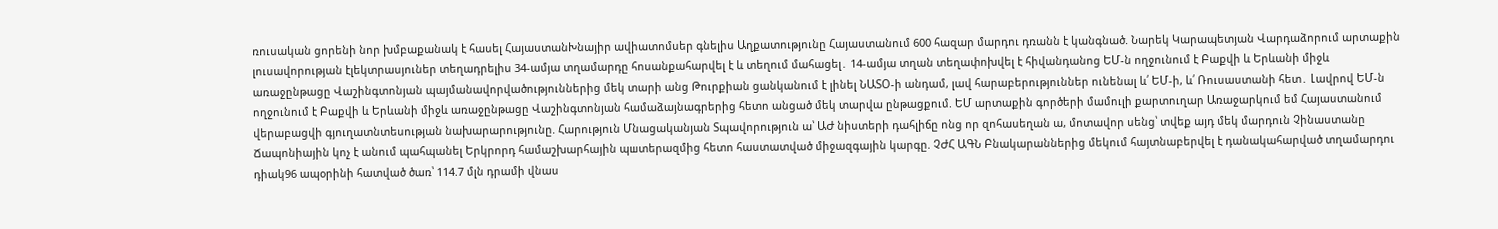ռուսական ցորենի նոր խմբաքանակ է հասել ՀայաստանԽնայիր ավիատոմսեր գնելիս Աղքատությունը Հայաստանում 600 հազար մարդու դռանն է կանգնած. Նարեկ Կարապետյան Վարդաձորում արտաքին լուսավորության էլեկտրասյուներ տեղադրելիս 34-ամյա տղամարդը հոսանքահարվել է և տեղում մահացել․ 14-ամյա տղան տեղափոխվել է հիվանդանոց ԵՄ-ն ողջունում է Բաքվի և Երևանի միջև առաջընթացը Վաշինգտոնյան պայմանավորվածություններից մեկ տարի անց Թուրքիան ցանկանում է լինել ՆԱՏՕ-ի անդամ, լավ հարաբերություններ ունենալ և՛ ԵՄ-ի, և՛ Ռուսաստանի հետ․ Լավրով ԵՄ-ն ողջունում է Բաքվի և Երևանի միջև առաջընթացը Վաշինգտոնյան համաձայնագրերից հետո անցած մեկ տարվա ընթացքում. ԵՄ արտաքին գործերի մամուլի քարտուղար Առաջարկում եմ Հայաստանում վերաբացվի գյուղատնտեսության նախարարությունը. Հարություն Մնացականյան Տպավորություն ա՝ ԱԺ նիստերի դահլիճը ոնց որ զոհասեղան ա, մոտավոր սենց՝ տվեք այդ մեկ մարդուն Չինաստանը Ճապոնիային կոչ է անում պահպանել Երկրորդ համաշխարհային պшտերազմից հետո հաստատված միջազգային կարգը. ՉԺՀ ԱԳՆ Բնակարաններից մեկում հայտնաբերվել է դանակահարված տղամարդու դիակ96 ապօրինի հատված ծառ՝ 114.7 մլն դրամի վնաս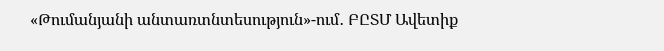«Թումանյանի անտառտնտեսություն»-ում․ ԲԸՏՄ Ավետիք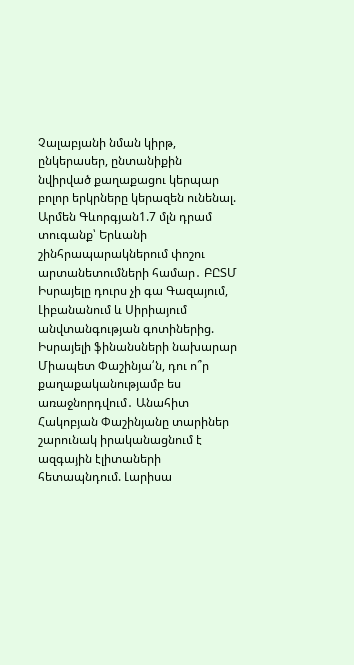Չալաբյանի նման կիրթ, ընկերասեր, ընտանիքին նվիրված քաղաքացու կերպար բոլոր երկրները կերազեն ունենալ. Արմեն Գևորգյան1.7 մլն դրամ տուգանք՝ Երևանի շինհրապարակներում փոշու արտանետումների համար․ ԲԸՏՄ Իսրայելը դուրս չի գա Գազայում, Լիբանանում և Սիրիայում անվտանգության գոտիներից. Իսրայելի ֆինանսների նախարար Միապետ Փաշինյա՛ն, դու ո՞ր քաղաքականությամբ ես առաջնորդվում․ Անահիտ Հակոբյան Փաշինյանը տարիներ շարունակ իրականացնում է ազգային էլիտաների հետապնդում. Լարիսա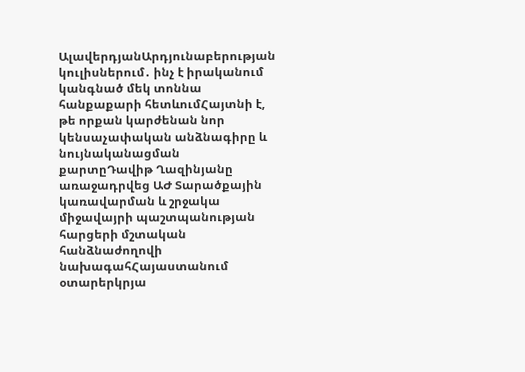ԱլավերդյանԱրդյունաբերության կուլիսներում․ ինչ է իրականում կանգնած մեկ տոննա հանքաքարի հետևումՀայտնի է, թե որքան կարժենան նոր կենսաչափական անձնագիրը և նույնականացման քարտըԴավիթ Ղազինյանը առաջադրվեց ԱԺ Տարածքային կառավարման և շրջակա միջավայրի պաշտպանության հարցերի մշտական հանձնաժողովի նախագահՀայաստանում օտարերկրյա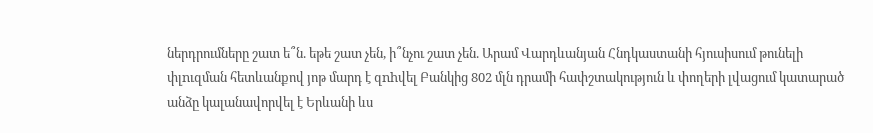ներդրումները շատ ե՞ն. եթե շատ չեն, ի՞նչու շատ չեն. Արամ Վարդևանյան Հնդկաստանի հյուսիսում թունելի փլnւզման հետևանքով յոթ մարդ է զnhվել Բանկից 802 մլն դրամի հափշտակություն և փողերի լվացում կատարած անձը կալանավորվել է Երևանի ևս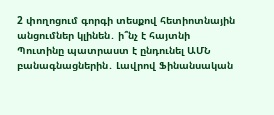2 փողոցում գորգի տեսքով հետիոտնային անցումներ կլինեն․ ի՞նչ է հայտնի Պուտինը պատրաստ է ընդունել ԱՄՆ բանագնացներին․ Լավրով Ֆինանսական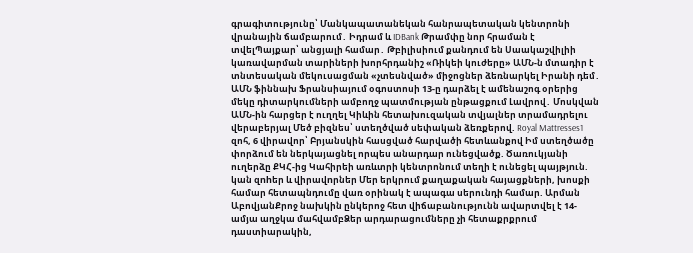գրագիտությունը՝ Մանկապատանեկան հանրապետական կենտրոնի վրանային ճամբարում․ Իդրամ և IDBank Թրամփը նոր հրաման է տվելՊայքար՝ անցյալի համար․ Թբիլիսիում քանդում են Սաակաշվիլիի կառավարման տարիների խորհրդանիշ «Ռիկեի կուժերը» ԱՄՆ-ն մտադիր է տնտեսական մեկուսացման «չտեսնված» միջոցներ ձեռնարկել Իրանի դեմ․ ԱՄՆ ֆիննախ Ֆրանսիայում օգոստոսի 13-ը դարձել է ամենաշոգ օրերից մեկը դիտարկումների ամբողջ պատմության ընթացքում Լավրով․ Մոսկվան ԱՄՆ-ին հարցեր է ուղղել Կիևին հետախուզական տվյալներ տրամադրելու վերաբերյալ Մեծ բիզնես՝ ստեղծված սեփական ձեռքերով. Royal Mattresses1 զոհ, 6 վիրավոր՝ Բրյանսկին հասցված հարվածի հետևանքով Իմ ստեղծածը փորձում են ներկայացնել որպես անարդար ունեցվածք. Ծառուկյանի ուղերձը ՔԿՀ-ից Կահիրեի առևտրի կենտրոնում տեղի է ունեցել պայթյnւն. կան զnhեր և վիրավnրներ Մեր երկրում քաղաքական հայացքների, խոսքի համար հետապնդումը վառ օրինակ է ապագա սերունդի համար. Արման ԱբովյանՔրոջ նախկին ընկերոջ հետ վիճաբանությունն ավարտվել է 14-ամյա աղջկա մահվամբՁեր արդարացումները չի հետաքրքրում դաստիարակին,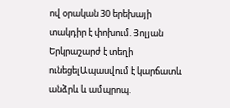ով օրական 30 երեխայի տակդիր է փոխում. Յոլյան Երկրաշարժ է տեղի ունեցելԱպասվում է կարճատև անձրև և ամպրոպ.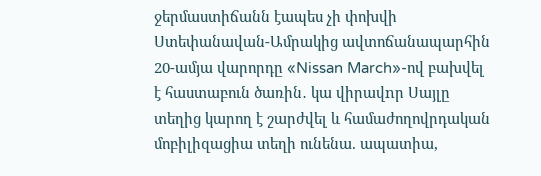ջերմաստիճանն էապես չի փոխվի Ստեփանավան-Ամրակից ավտոճանապարհին 20-ամյա վարորդը «Nissan March»-ով բախվել է հաստաբուն ծառին․ կա վիրավnր Սայլը տեղից կարող է շարժվել և համաժողովրդական մոբիլիզացիա տեղի ունենա. ապատիա,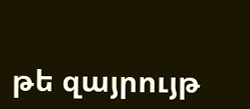թե զայրույթ